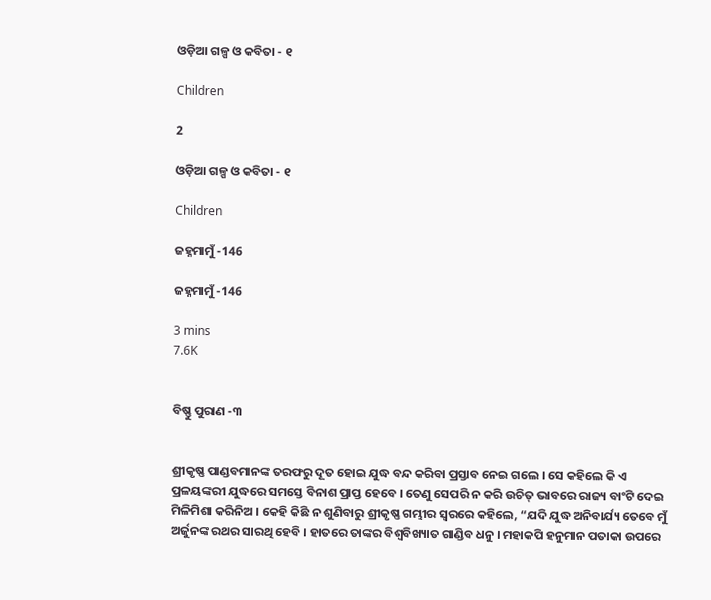ଓଡ଼ିଆ ଗଳ୍ପ ଓ କବିତା - ୧

Children

2

ଓଡ଼ିଆ ଗଳ୍ପ ଓ କବିତା - ୧

Children

ଜହ୍ନମାମୁଁ -146

ଜହ୍ନମାମୁଁ -146

3 mins
7.6K


ବିଷ୍ଣୁ ପୁରାଣ -୩


ଶ୍ରୀକୃଷ୍ଣ ପାଣ୍ଡବମାନଙ୍କ ତରଫରୁ ଦୂତ ହୋଇ ଯୁଦ୍ଧ ବନ୍ଦ କରିବା ପ୍ରସ୍ତାବ ନେଇ ଗଲେ । ସେ କହିଲେ କି ଏ ପ୍ରଳୟଙ୍କରୀ ଯୁଦ୍ଧରେ ସମସ୍ତେ ବିନାଶ ପ୍ରାପ୍ତ ହେବେ । ତେଣୁ ସେପରି ନ କରି ଉଚିତ୍ ଭାବରେ ରାଜ୍ୟ ବାଂଟି ଦେଇ ମିଳିମିଶା କରିନିଅ । କେହି କିଛି ନ ଶୁଣିବାରୁ ଶ୍ରୀକୃଷ୍ଣ ଗମ୍ଭୀର ସ୍ୱରରେ କହିଲେ, “ଯଦି ଯୁଦ୍ଧ ଅନିବାର୍ଯ୍ୟ ତେବେ ମୁଁ ଅର୍ଜୁନଙ୍କ ରଥର ସାରଥି ହେବି । ହାତରେ ତାଙ୍କର ବିଶ୍ୱବିଖ୍ୟାତ ଗାଣ୍ଡିବ ଧନୁ । ମହାକପି ହନୁମାନ ପତାକା ଉପରେ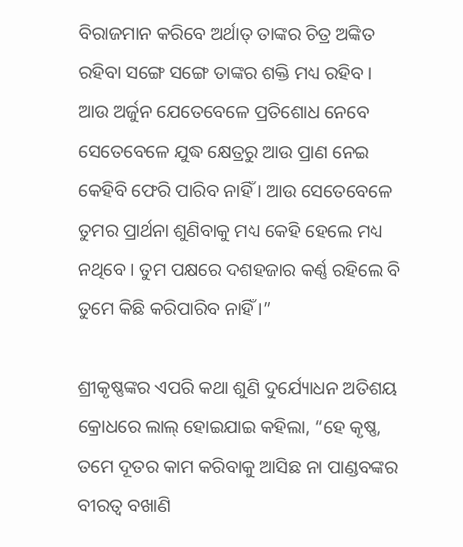ବିରାଜମାନ କରିବେ ଅର୍ଥାତ୍ ତାଙ୍କର ଚିତ୍ର ଅଙ୍କିତ ରହିବା ସଙ୍ଗେ ସଙ୍ଗେ ତାଙ୍କର ଶକ୍ତି ମଧ୍ୟ ରହିବ । ଆଉ ଅର୍ଜୁନ ଯେତେବେଳେ ପ୍ରତିଶୋଧ ନେବେ ସେତେବେଳେ ଯୁଦ୍ଧ କ୍ଷେତ୍ରରୁ ଆଉ ପ୍ରାଣ ନେଇ କେହିବି ଫେରି ପାରିବ ନାହିଁ । ଆଉ ସେତେବେଳେ ତୁମର ପ୍ରାର୍ଥନା ଶୁଣିବାକୁ ମଧ୍ୟ କେହି ହେଲେ ମଧ୍ୟ ନଥିବେ । ତୁମ ପକ୍ଷରେ ଦଶହଜାର କର୍ଣ୍ଣ ରହିଲେ ବି ତୁମେ କିଛି କରିପାରିବ ନାହିଁ ।”

ଶ୍ରୀକୃଷ୍ଣଙ୍କର ଏପରି କଥା ଶୁଣି ଦୁର୍ଯ୍ୟୋଧନ ଅତିଶୟ କ୍ରୋଧରେ ଲାଲ୍ ହୋଇଯାଇ କହିଲା, “ହେ କୃଷ୍ଣ, ତମେ ଦୂତର କାମ କରିବାକୁ ଆସିଛ ନା ପାଣ୍ଡବଙ୍କର ବୀରତ୍ୱ ବଖାଣି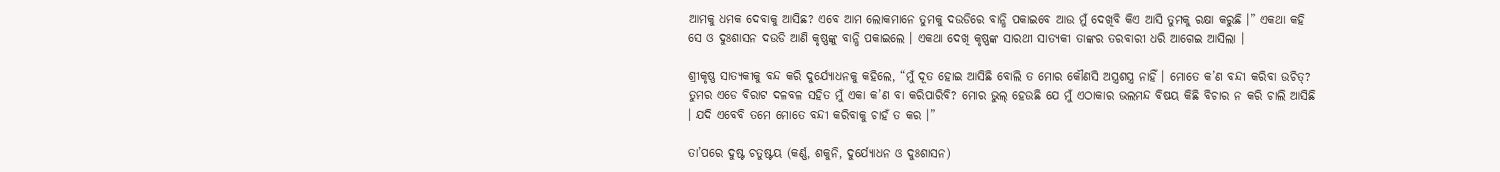ଆମକୁ ଧମକ ଦେବାକୁ ଆସିଛ? ଏବେ ଆମ ଲୋକମାନେ ତୁମକୁ ଦଉଡିରେ ବାନ୍ଧି ପକାଇବେ ଆଉ ମୁଁ ଦେଖିବି କିଏ ଆସି ତୁମକୁ ରକ୍ଷା କରୁଛି ।” ଏକଥା କହି ସେ ଓ ଦୁଃଶାସନ ଦଉଡି ଆଣି କୃଷ୍ଣଙ୍କୁ ବାନ୍ଧି ପକାଇଲେ । ଏକଥା ଦେଖି କୃଷ୍ଣଙ୍କ ସାରଥୀ ସାତ୍ୟକୀ ତାଙ୍କର ତରବାରୀ ଧରି ଆଗେଇ ଆସିଲା ।

ଶ୍ରୀକୃଷ୍ଣ ସାତ୍ୟକୀକୁ ବନ୍ଦ କରି ଦୁର୍ଯ୍ୟୋଧନକୁ କହିଲେ, “ମୁଁ ଦୂତ ହୋଇ ଆସିଛି ବୋଲି ତ ମୋର କୌଣସି ଅସ୍ତ୍ରଶସ୍ତ୍ର ନାହିଁ । ମୋତେ କ’ଣ ବନ୍ଦୀ କରିବା ଉଚିତ୍? ତୁମର ଏଡେ ବିରାଟ ଦଳବଳ ସହିତ ମୁଁ ଏକା କ’ଣ ବା କରିପାରିବି? ମୋର ଭୁଲ୍ ହେଉଛି ଯେ ମୁଁ ଏଠାକାର ଭଲମନ୍ଦ ବିଷୟ କିଛି ବିଚାର ନ କରି ଚାଲି ଆସିଛି । ଯଦି ଏବେବି ତମେ ମୋତେ ବନ୍ଦୀ କରିବାକୁ ଚାହଁ ତ କର ।”

ତା’ପରେ ଦୁଷ୍ଟ ଚତୁଷ୍ଟୟ (କର୍ଣ୍ଣ, ଶକୁନି, ଦୁର୍ଯ୍ୟୋଧନ ଓ ଦୁଃଶାସନ)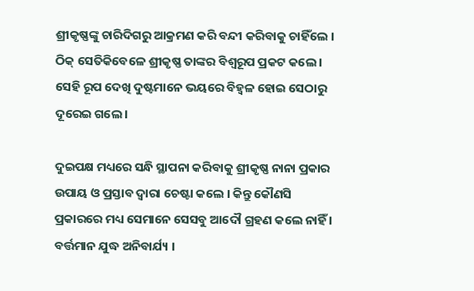ଶ୍ରୀକୃଷ୍ଣଙ୍କୁ ଚାରିଦିଗରୁ ଆକ୍ରମଣ କରି ବନ୍ଦୀ କରିବାକୁ ଚାହିଁଲେ । ଠିକ୍ ସେତିକିବେଳେ ଶ୍ରୀକୃଷ୍ଣ ତାଙ୍କର ବିଶ୍ୱରୂପ ପ୍ରକଟ କଲେ । ସେହି ରୂପ ଦେଖି ଦୁଷ୍ଟମାନେ ଭୟରେ ବିହ୍ୱଳ ହୋଇ ସେଠାରୁ ଦୂରେଇ ଗଲେ ।

ଦୁଇପକ୍ଷ ମଧ୍ୟରେ ସନ୍ଧି ସ୍ଥାପନା କରିବାକୁ ଶ୍ରୀକୃଷ୍ଣ ନାନା ପ୍ରକାର ଉପାୟ ଓ ପ୍ରସ୍ତାବ ଦ୍ୱାରା ଚେଷ୍ଟା କଲେ । କିନ୍ତୁ କୌଣସି ପ୍ରକାରରେ ମଧ୍ୟ ସେମାନେ ସେସବୁ ଆଦୌ ଗ୍ରହଣ କଲେ ନାହିଁ । ବର୍ତ୍ତମାନ ଯୁଦ୍ଧ ଅନିବାର୍ଯ୍ୟ ।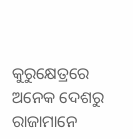କୁରୁକ୍ଷେତ୍ରରେ ଅନେକ ଦେଶରୁ ରାଜାମାନେ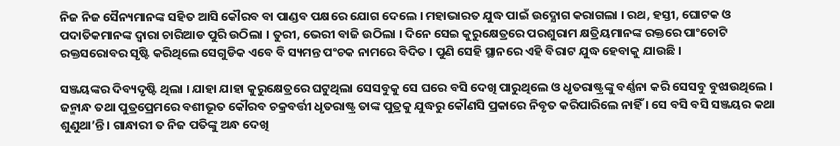ନିଜ ନିଜ ସୈନ୍ୟମାନଙ୍କ ସହିତ ଆସି କୌରବ ବା ପାଣ୍ଡବ ପକ୍ଷରେ ଯୋଗ ଦେଲେ । ମହାଭାରତ ଯୁଦ୍ଧ ପାଇଁ ଉଦ୍ଯୋଗ କରାଗଲା । ରଥ, ହସ୍ତୀ, ଘୋଟକ ଓ ପଦାତିକମାନଙ୍କ ଦ୍ୱାରା ଚାରିଆଡ ପୁରି ଉଠିଲା । ତୁରୀ, ଭେରୀ ବାଜି ଉଠିଲା । ଦିନେ ସେଇ କୁରୁକ୍ଷେତ୍ରରେ ପରଶୁରାମ କ୍ଷତ୍ରିୟମାନଙ୍କ ରକ୍ତରେ ପାଂଚୋଟି ରକ୍ତସରୋବର ସୃଷ୍ଟି କରିଥିଲେ ସେଗୁଡିକ ଏବେ ବି ସ୍ୟମନ୍ତ ପଂଚକ ନାମରେ ବିଦିତ । ପୁଣି ସେହି ସ୍ଥାନରେ ଏହି ବିରାଟ ଯୁଦ୍ଧ ହେବାକୁ ଯାଉଛି ।

ସଞ୍ଜୟଙ୍କର ଦିବ୍ୟଦୃଷ୍ଟି ଥିଲା । ଯାହା ଯାହା କୁରୁକ୍ଷେତ୍ରରେ ଘଟୁଥିଲା ସେସବୁକୁ ସେ ଘରେ ବସି ଦେଖି ପାରୁଥିଲେ ଓ ଧୃତରାଷ୍ଟ୍ରଙ୍କୁ ବର୍ଣ୍ଣନା କରି ସେସବୁ ବୁଝାଉଥିଲେ । ଜନ୍ମାନ୍ଧ ତଥା ପୁତ୍ରପ୍ରେମରେ ବଶୀଭୂତ କୌରବ ଚକ୍ରବର୍ତ୍ତୀ ଧୃତରାଷ୍ଟ୍ର ତାଙ୍କ ପୁତ୍ରକୁ ଯୁଦ୍ଧରୁ କୌଣସି ପ୍ରକାରେ ନିବୃତ କରିପାରିଲେ ନାହିଁ । ସେ ବସି ବସି ସଞ୍ଜୟର କଥା ଶୁଣୁଥା’ନ୍ତି । ଗାନ୍ଧାରୀ ତ ନିଜ ପତିଙ୍କୁ ଅନ୍ଧ ଦେଖି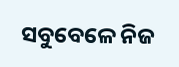ସବୁବେଳେ ନିଜ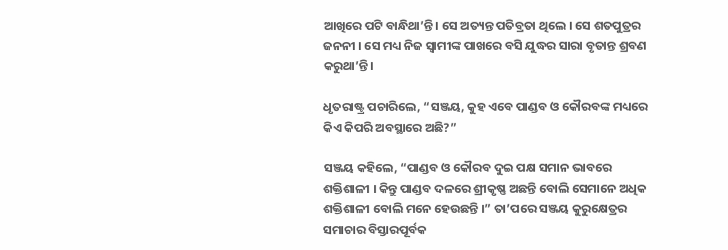ଆଖିରେ ପଟି ବାନ୍ଧିଥା’ନ୍ତି । ସେ ଅତ୍ୟନ୍ତ ପତିବ୍ରତା ଥିଲେ । ସେ ଶତପୁତ୍ରର ଜନନୀ । ସେ ମଧ୍ୟ ନିଜ ସ୍ୱାମୀଙ୍କ ପାଖରେ ବସି ଯୁଦ୍ଧର ସାରା ବୃତାନ୍ତ ଶ୍ରବଣ କରୁଥା’ନ୍ତି ।

ଧୃତରାଷ୍ଟ୍ର ପଚାରିଲେ, “ସଞ୍ଜୟ, କୁହ ଏବେ ପାଣ୍ଡବ ଓ କୌରବଙ୍କ ମଧ୍ୟରେ କିଏ କିପରି ଅବସ୍ଥାରେ ଅଛି?”

ସଞ୍ଜୟ କହିଲେ, “ପାଣ୍ଡବ ଓ କୌରବ ଦୁଇ ପକ୍ଷ ସମାନ ଭାବରେ ଶକ୍ତିଶାଳୀ । କିନ୍ତୁ ପାଣ୍ଡବ ଦଳରେ ଶ୍ରୀକୃଷ୍ଣ ଅଛନ୍ତି ବୋଲି ସେମାନେ ଅଧିକ ଶକ୍ତିଶାଳୀ ବୋଲି ମନେ ହେଉଛନ୍ତି ।” ତା’ପରେ ସଞ୍ଜୟ କୁରୁକ୍ଷେତ୍ରର ସମାଚାର ବିସ୍ତାରପୂର୍ବକ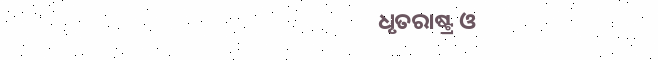ଧୃତରାଷ୍ଟ୍ର ଓ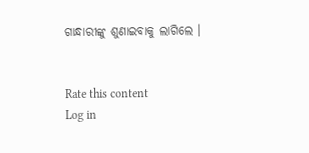ଗାନ୍ଧାରୀଙ୍କୁ ଶୁଣାଇବାକୁ ଲାଗିଲେ ।


Rate this content
Log in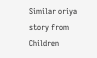Similar oriya story from Children